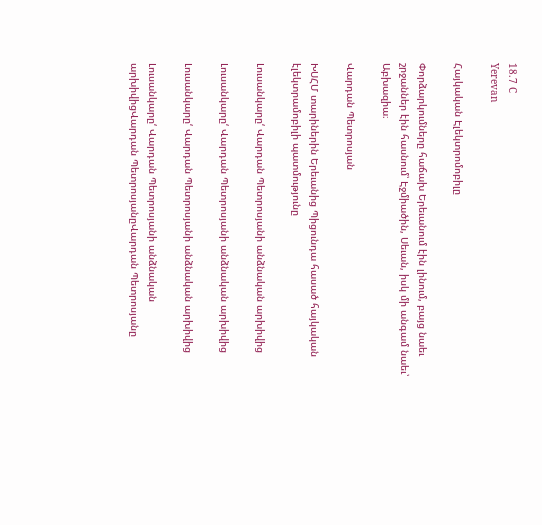18.7 C
Yerevan

Հայկական Էլեկտրոմոբիլը

Փորձարկումները հաճախ Երեւանում էին լինում, բայց նաեւ շրջաններ էին հասնում՝ Էջմիածին, Սեւան, իսկ մի անգամ նաեւ՝ Աբխազիա։

Վարդան Պետրոսյան

ԽՍՀՄ տարիներին Երեւանից Պիցունդա հասած հայկական էլեկտրամոբիլի պատմությունը

Լուսանկարը‘ Վարդան Պետրոսյանի անձնական արխիվից

Լուսանկարը‘ Վարդան Պետրոսյանի անձնական արխիվից

Լուսանկարը‘ Վարդան Պետրոսյանի անձնական արխիվից

Լուսանկարը‘ Վարդան Պետրոսյանի անձնական արխիվիցՎարդան ՊետրոսյանըՎարդան Պետրոսյանը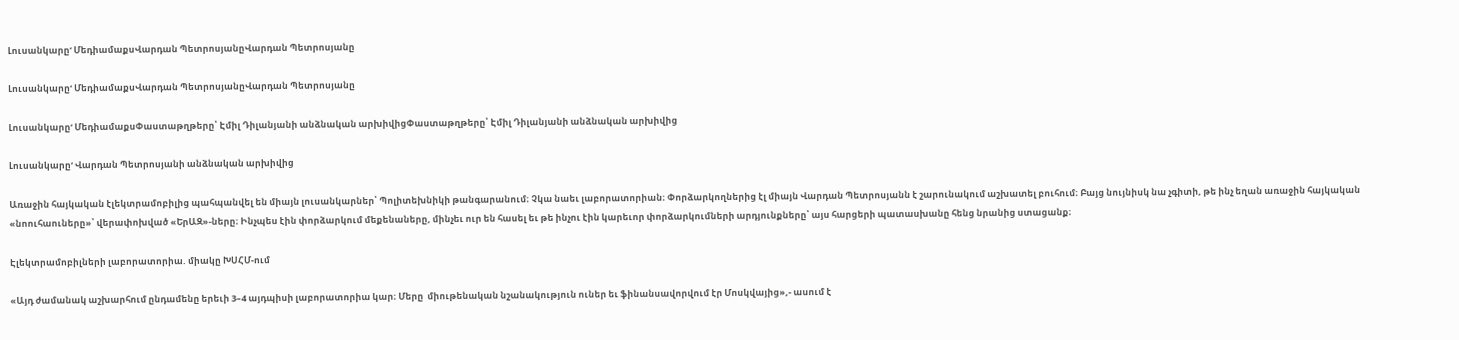Լուսանկարը‘ ՄեդիամաքսՎարդան ՊետրոսյանըՎարդան Պետրոսյանը

Լուսանկարը‘ ՄեդիամաքսՎարդան ՊետրոսյանըՎարդան Պետրոսյանը

Լուսանկարը‘ ՄեդիամաքսՓաստաթղթերը՝ Էմիլ Դիլանյանի անձնական արխիվիցՓաստաթղթերը՝ Էմիլ Դիլանյանի անձնական արխիվից

Լուսանկարը‘ Վարդան Պետրոսյանի անձնական արխիվից

Առաջին հայկական էլեկտրամոբիլից պահպանվել են միայն լուսանկարներ՝ Պոլիտեխնիկի թանգարանում։ Չկա նաեւ լաբորատորիան։ Փորձարկողներից էլ միայն Վարդան Պետրոսյանն է շարունակում աշխատել բուհում։ Բայց նույնիսկ նա չգիտի, թե ինչ եղան առաջին հայկական «նոուհաուները»՝ վերափոխված «ԵրԱԶ»-ները։ Ինչպես էին փորձարկում մեքենաները, մինչեւ ուր են հասել եւ թե ինչու էին կարեւոր փորձարկումների արդյունքները՝ այս հարցերի պատասխանը հենց նրանից ստացանք։

Էլեկտրամոբիլների լաբորատորիա. միակը ԽՍՀՄ-ում

«Այդ ժամանակ աշխարհում ընդամենը երեւի 3–4 այդպիսի լաբորատորիա կար։ Մերը  միութենական նշանակություն ուներ եւ ֆինանսավորվում էր Մոսկվայից»,- ասում է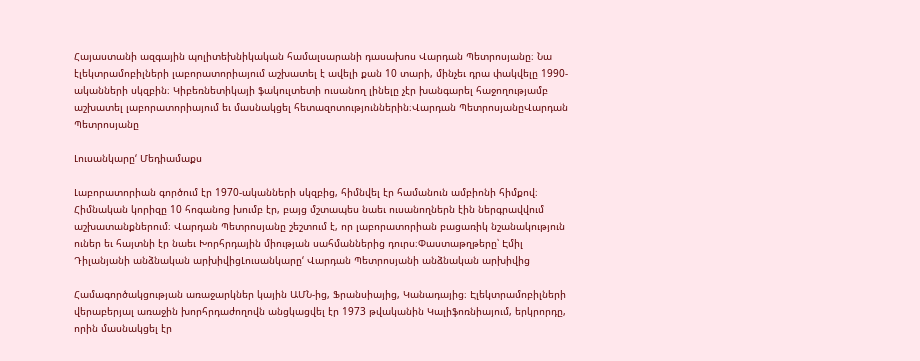Հայաստանի ազգային պոլիտեխնիկական համալսարանի դասախոս Վարդան Պետրոսյանը։ Նա էլեկտրամոբիլների լաբորատորիայում աշխատել է ավելի քան 10 տարի, մինչեւ դրա փակվելը 1990-ականների սկզբին։ Կիբեռնետիկայի ֆակուլտետի ուսանող լինելը չէր խանգարել հաջողությամբ աշխատել լաբորատորիայում եւ մասնակցել հետազոտություններին։Վարդան ՊետրոսյանըՎարդան Պետրոսյանը

Լուսանկարը‘ Մեդիամաքս

Լաբորատորիան գործում էր 1970-ականների սկզբից, հիմնվել էր համանուն ամբիոնի հիմքով։ Հիմնական կորիզը 10 հոգանոց խումբ էր, բայց մշտապես նաեւ ուսանողներն էին ներգրավվում աշխատանքներում։ Վարդան Պետրոսյանը շեշտում է, որ լաբորատորիան բացառիկ նշանակություն ուներ եւ հայտնի էր նաեւ Խորհրդային միության սահմաններից դուրս։Փաստաթղթերը՝ Էմիլ Դիլանյանի անձնական արխիվիցԼուսանկարը‘ Վարդան Պետրոսյանի անձնական արխիվից

Համագործակցության առաջարկներ կային ԱՄՆ-ից, Ֆրանսիայից, Կանադայից։ Էլեկտրամոբիլների վերաբերյալ առաջին խորհրդաժողովն անցկացվել էր 1973 թվականին Կալիֆոռնիայում, երկրորդը, որին մասնակցել էր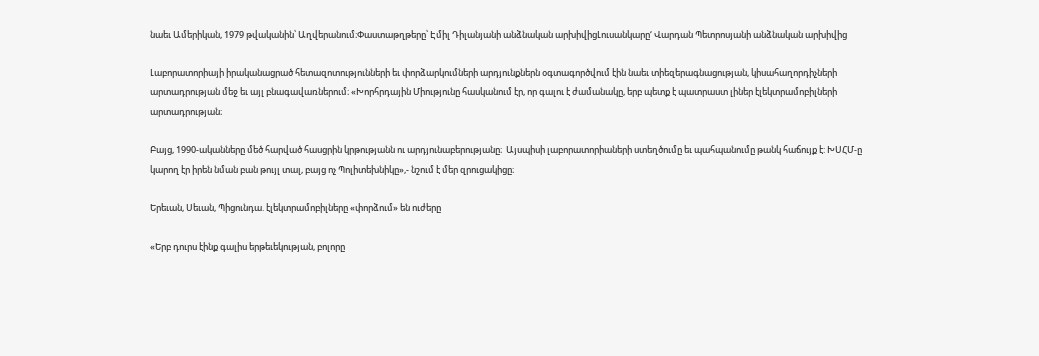նաեւ Ամերիկան, 1979 թվականին՝ Աղվերանում։Փաստաթղթերը՝ Էմիլ Դիլանյանի անձնական արխիվիցԼուսանկարը‘ Վարդան Պետրոսյանի անձնական արխիվից

Լաբորատորիայի իրականացրած հետազոտությունների եւ փորձարկումների արդյունքներն օգտագործվում էին նաեւ տիեզերագնացության, կիսահաղորդիչների արտադրության մեջ եւ այլ բնագավառներում։ «Խորհրդային Միությունը հասկանում էր, որ գալու է ժամանակը, երբ պետք է պատրաստ լիներ էլեկտրամոբիլների արտադրության։

Բայց, 1990-ականները մեծ հարված հասցրին կրթությանն ու արդյունաբերությանը։  Այսպիսի լաբորատորիաների ստեղծումը եւ պահպանումը թանկ հաճույք է: ԽՍՀՄ‑ը կարող էր իրեն նման բան թույլ տալ, բայց ոչ Պոլիտեխնիկը»,- նշում է մեր զրուցակիցը։

Երեւան, Սեւան, Պիցունդա. էլեկտրամոբիլները «փորձում» են ուժերը

«Երբ դուրս էինք գալիս երթեւեկության, բոլորը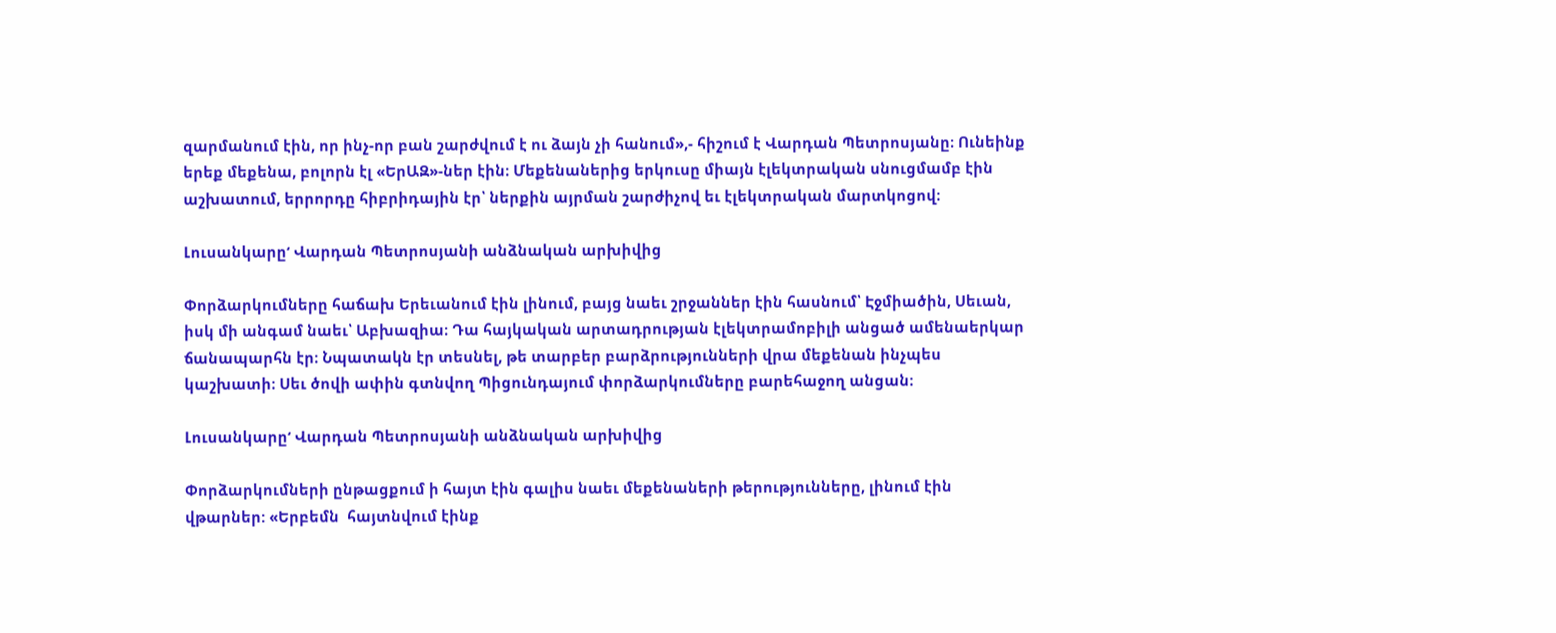զարմանում էին, որ ինչ-որ բան շարժվում է ու ձայն չի հանում»,- հիշում է Վարդան Պետրոսյանը։ Ունեինք երեք մեքենա, բոլորն էլ «ԵրԱԶ»-ներ էին։ Մեքենաներից երկուսը միայն էլեկտրական սնուցմամբ էին աշխատում, երրորդը հիբրիդային էր՝ ներքին այրման շարժիչով եւ էլեկտրական մարտկոցով։

Լուսանկարը‘ Վարդան Պետրոսյանի անձնական արխիվից

Փորձարկումները հաճախ Երեւանում էին լինում, բայց նաեւ շրջաններ էին հասնում՝ Էջմիածին, Սեւան, իսկ մի անգամ նաեւ՝ Աբխազիա։ Դա հայկական արտադրության էլեկտրամոբիլի անցած ամենաերկար ճանապարհն էր։ Նպատակն էր տեսնել, թե տարբեր բարձրությունների վրա մեքենան ինչպես կաշխատի։ Սեւ ծովի ափին գտնվող Պիցունդայում փորձարկումները բարեհաջող անցան։

Լուսանկարը‘ Վարդան Պետրոսյանի անձնական արխիվից

Փորձարկումների ընթացքում ի հայտ էին գալիս նաեւ մեքենաների թերությունները, լինում էին վթարներ: «Երբեմն  հայտնվում էինք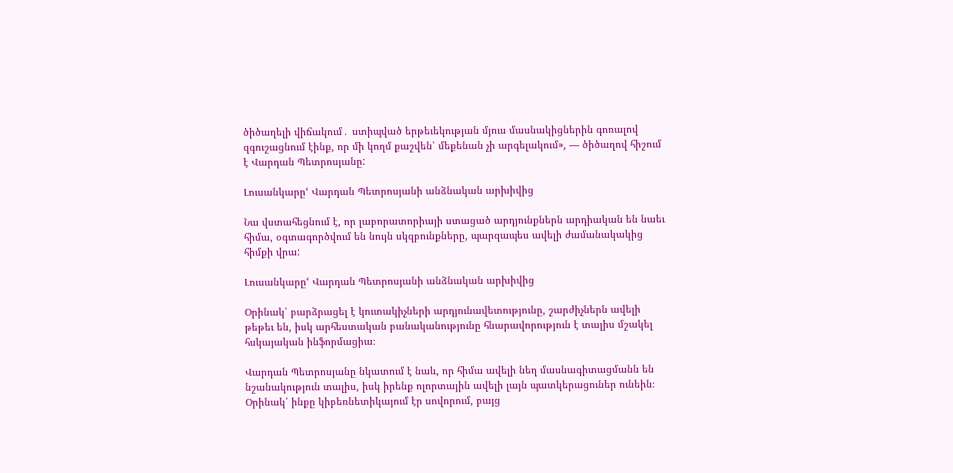ծիծաղելի վիճակում․ ստիպված երթեւեկության մյուս մասնակիցներին գոռալով զգուշացնում էինք, որ մի կողմ քաշվեն՝ մեքենան չի արգելակում», — ծիծաղով հիշում է Վարդան Պետրոսյանը:

Լուսանկարը‘ Վարդան Պետրոսյանի անձնական արխիվից

Նա վստահեցնում է, որ լաբորատորիայի ստացած արդյունքներն արդիական են նաեւ հիմա, օգտագործվում են նույն սկզբունքները, պարզապես ավելի ժամանակակից հիմքի վրա:

Լուսանկարը‘ Վարդան Պետրոսյանի անձնական արխիվից

Օրինակ՝ բարձրացել է կուտակիչների արդյունավետությունը, շարժիչներն ավելի թեթեւ են, իսկ արհեստական բանականությունը հնարավորություն է տալիս մշակել հսկայական ինֆորմացիա։

Վարդան Պետրոսյանը նկատում է նաև, որ հիմա ավելի նեղ մասնագիտացմանն են նշանակություն տալիս, իսկ իրենք ոլորտային ավելի լայն պատկերացուներ ունեին։ Օրինակ՝ ինքը կիբեռնետիկայում էր սովորում, բայց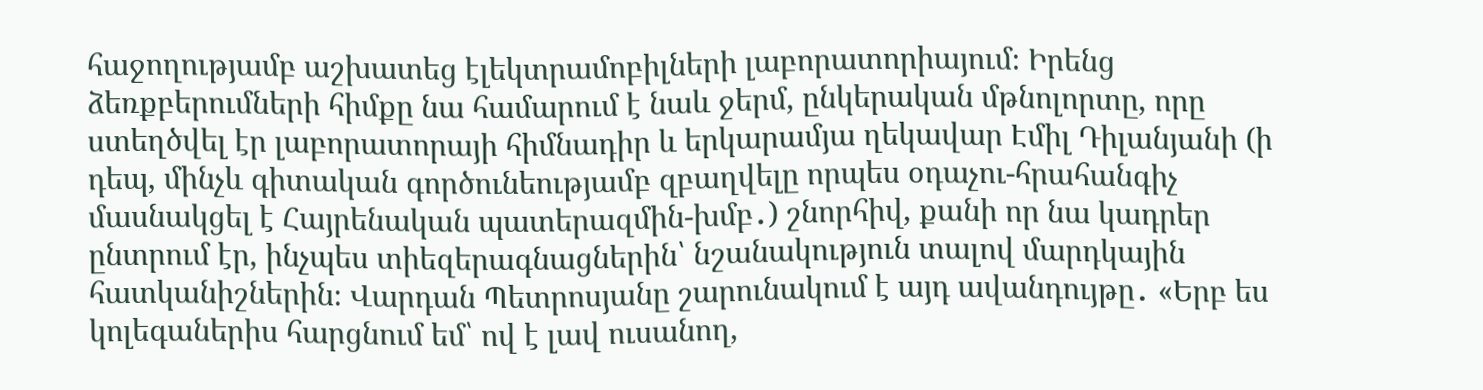հաջողությամբ աշխատեց էլեկտրամոբիլների լաբորատորիայում։ Իրենց ձեռքբերումների հիմքը նա համարում է նաև ջերմ, ընկերական մթնոլորտը, որը ստեղծվել էր լաբորատորայի հիմնադիր և երկարամյա ղեկավար Էմիլ Դիլանյանի (ի դեպ, մինչև գիտական գործունեությամբ զբաղվելը որպես օդաչու-հրահանգիչ մասնակցել է Հայրենական պատերազմին-խմբ․) շնորհիվ, քանի որ նա կադրեր ընտրում էր, ինչպես տիեզերագնացներին՝ նշանակություն տալով մարդկային հատկանիշներին։ Վարդան Պետրոսյանը շարունակում է այդ ավանդույթը․ «Երբ ես կոլեգաներիս հարցնում եմ՝ ով է լավ ուսանող,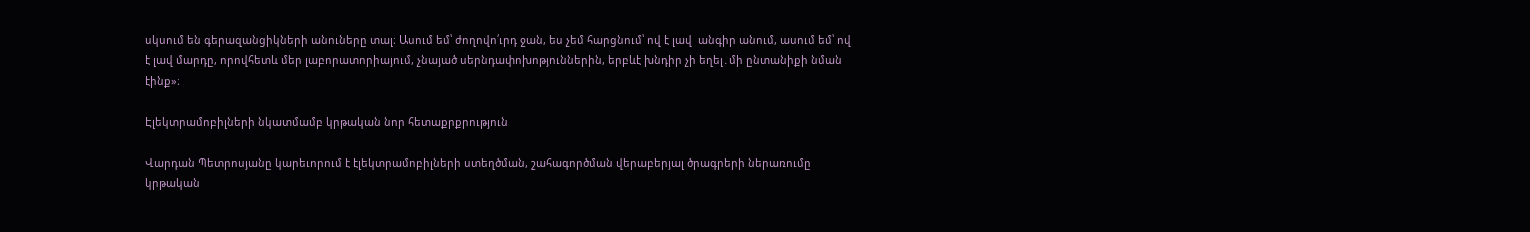սկսում են գերազանցիկների անուները տալ։ Ասում եմ՝ ժողովո՛ւրդ ջան, ես չեմ հարցնում՝ ով է լավ  անգիր անում, ասում եմ՝ ով է լավ մարդը, որովհետև մեր լաբորատորիայում, չնայած սերնդափոխոթյուններին, երբևէ խնդիր չի եղել․մի ընտանիքի նման էինք»։

Էլեկտրամոբիլների նկատմամբ կրթական նոր հետաքրքրություն

Վարդան Պետրոսյանը կարեւորում է էլեկտրամոբիլների ստեղծման, շահագործման վերաբերյալ ծրագրերի ներառումը կրթական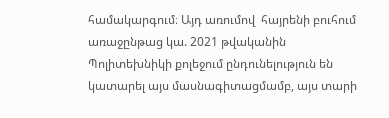համակարգում։ Այդ առումով  հայրենի բուհում առաջընթաց կա. 2021 թվականին Պոլիտեխնիկի քոլեջում ընդունելություն են կատարել այս մասնագիտացմամբ, այս տարի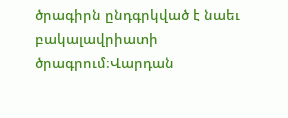ծրագիրն ընդգրկված է նաեւ բակալավրիատի ծրագրում։Վարդան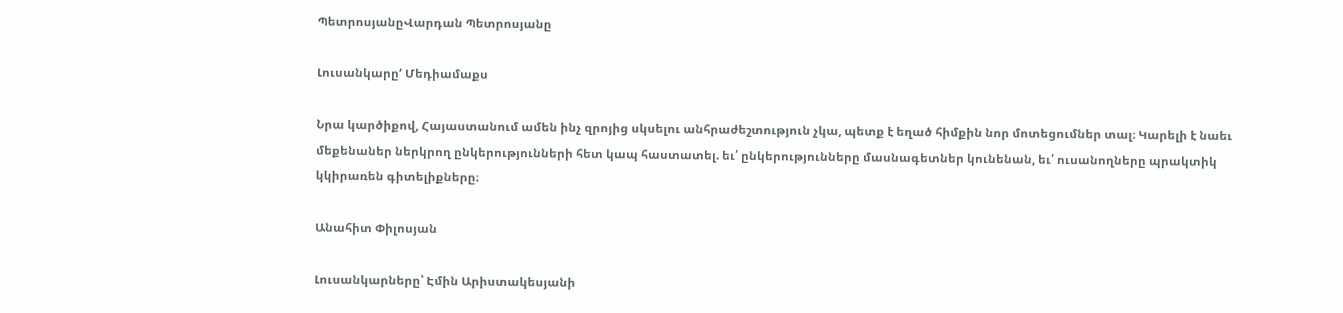ՊետրոսյանըՎարդան Պետրոսյանը

Լուսանկարը‘ Մեդիամաքս

Նրա կարծիքով, Հայաստանում ամեն ինչ զրոյից սկսելու անհրաժեշտություն չկա, պետք է եղած հիմքին նոր մոտեցումներ տալ։ Կարելի է նաեւ մեքենաներ ներկրող ընկերությունների հետ կապ հաստատել. եւ՛ ընկերությունները մասնագետներ կունենան, եւ՛ ուսանողները պրակտիկ կկիրառեն գիտելիքները։

Անահիտ Փիլոսյան

Լուսանկարները՝ Էմին Արիստակեսյանի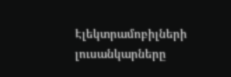Էլեկտրամոբիլների լուսանկարները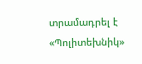տրամադրել է «Պոլիտեխնիկ»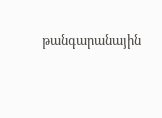թանգարանային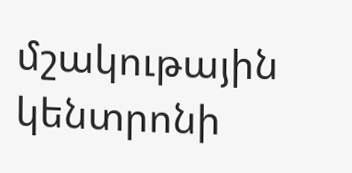մշակութային կենտրոնի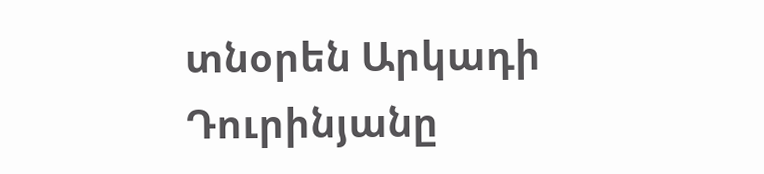տնօրեն Արկադի Դուրինյանը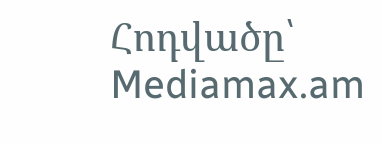Հոդվածը՝ Mediamax.am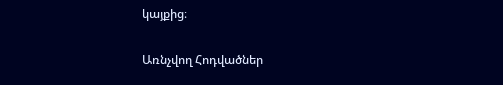կայքից։

Առնչվող Հոդվածներ